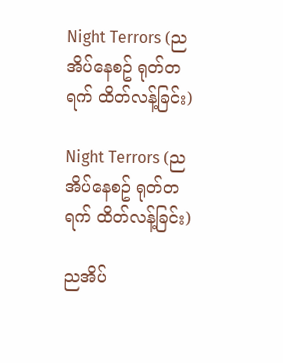Night Terrors (ညအိပ်နေစဥ် ရုတ်တရက် ထိတ်လန့်ခြင်း)

Night Terrors (ညအိပ်နေစဥ် ရုတ်တရက် ထိတ်လန့်ခြင်း)

ညအိပ်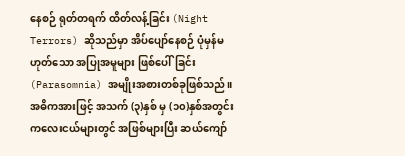နေစဉ် ရုတ်တရက် ထိတ်လန့်ခြင်း (Night Terrors) ဆိုသည်မှာ အိပ်ပျော်နေစဉ် ပုံမှန်မဟုတ်သော အပြုအမူများ ဖြစ်ပေါ်ခြင်း (Parasomnia) အမျိုးအစားတစ်ခုဖြစ်သည်။ အဓိကအားဖြင့် အသက် (၃)နှစ် မှ (၁၀)နှစ်အတွင်း ကလေးငယ်များတွင် အဖြစ်များပြီး ဆယ်ကျော်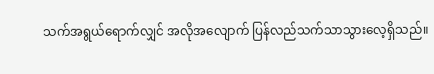သက်အရွယ်ရောက်လျှင် အလိုအလျောက် ပြန်လည်သက်သာသွားလေ့ရှိသည်။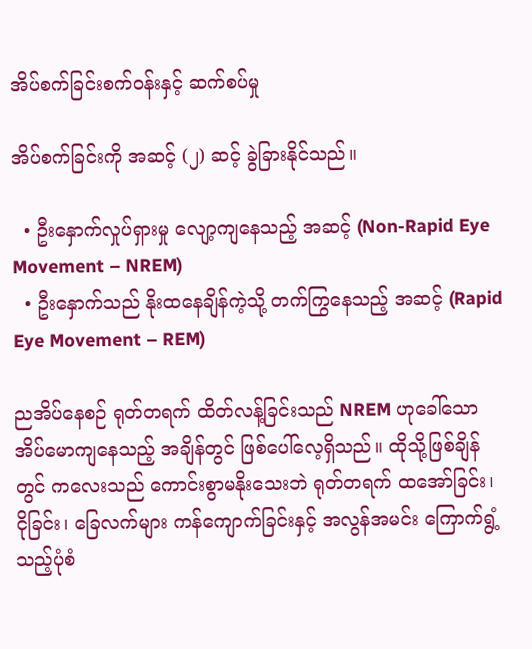အိပ်စက်ခြင်းစက်ဝန်းနှင့် ဆက်စပ်မှု

အိပ်စက်ခြင်းကို အဆင့် (၂) ဆင့် ခွဲခြားနိုင်သည်။

  • ဦးနှောက်လှုပ်ရှားမှု လျော့ကျနေသည့် အဆင့် (Non-Rapid Eye Movement – NREM)
  • ဦးနှောက်သည် နိုးထနေချိန်ကဲ့သို့ တက်ကြွနေသည့် အဆင့် (Rapid Eye Movement – REM)

ညအိပ်နေစဉ် ရုတ်တရက် ထိတ်လန့်ခြင်းသည် NREM ဟုခေါ်သော အိပ်မောကျနေသည့် အချိန်တွင် ဖြစ်ပေါ်လေ့ရှိသည်။ ထိုသို့ဖြစ်ချိန်တွင် ကလေးသည် ကောင်းစွာမနိုးသေးဘဲ ရုတ်တရက် ထအော်ခြင်း၊ ငိုခြင်း၊ ခြေလက်များ ကန်ကျောက်ခြင်းနှင့် အလွန်အမင်း ကြောက်ရွံ့သည့်ပုံစံ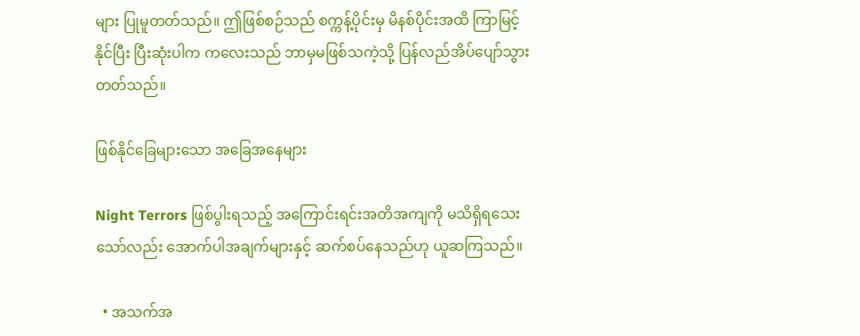များ ပြုမူတတ်သည်။ ဤဖြစ်စဉ်သည် စက္ကန့်ပိုင်းမှ မိနစ်ပိုင်းအထိ ကြာမြင့်နိုင်ပြီး ပြီးဆုံးပါက ကလေးသည် ဘာမှမဖြစ်သကဲ့သို့ ပြန်လည်အိပ်ပျော်သွားတတ်သည်။

ဖြစ်နိုင်ခြေများသော အခြေအနေများ

Night Terrors ဖြစ်ပွါးရသည့် အကြောင်းရင်းအတိအကျကို မသိရှိရသေးသော်လည်း အောက်ပါအချက်များနှင့် ဆက်စပ်နေသည်ဟု ယူဆကြသည်။

  • အသက်အ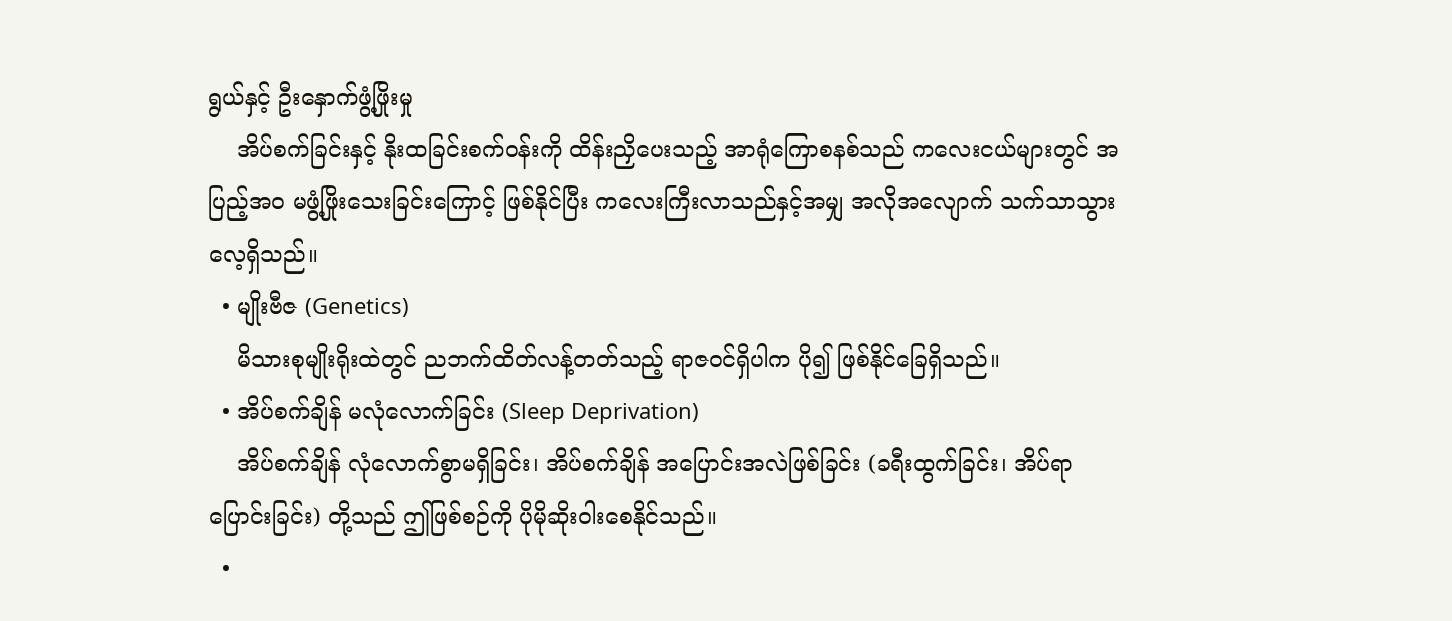ရွယ်နှင့် ဦးနှောက်ဖွံ့ဖြိုးမှု
    အိပ်စက်ခြင်းနှင့် နိုးထခြင်းစက်ဝန်းကို ထိန်းညှိပေးသည့် အာရုံကြောစနစ်သည် ကလေးငယ်များတွင် အပြည့်အဝ မဖွံ့ဖြိုးသေးခြင်းကြောင့် ဖြစ်နိုင်ပြီး ကလေးကြီးလာသည်နှင့်အမျှ အလိုအလျောက် သက်သာသွားလေ့ရှိသည်။
  • မျိုးဗီဇ (Genetics)
    မိသားစုမျိုးရိုးထဲတွင် ညဘက်ထိတ်လန့်တတ်သည့် ရာဇဝင်ရှိပါက ပို၍ ဖြစ်နိုင်ခြေရှိသည်။
  • အိပ်စက်ချိန် မလုံလောက်ခြင်း (Sleep Deprivation)
    အိပ်စက်ချိန် လုံလောက်စွာမရှိခြင်း၊ အိပ်စက်ချိန် အပြောင်းအလဲဖြစ်ခြင်း (ခရီးထွက်ခြင်း၊ အိပ်ရာပြောင်းခြင်း) တို့သည် ဤဖြစ်စဉ်ကို ပိုမိုဆိုးဝါးစေနိုင်သည်။
  •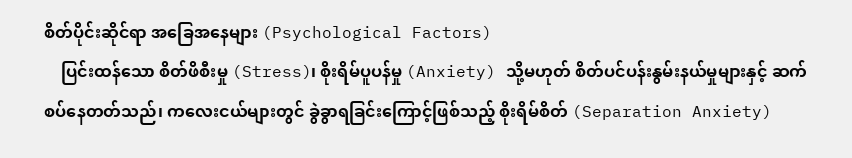စိတ်ပိုင်းဆိုင်ရာ အခြေအနေများ (Psychological Factors)
    ပြင်းထန်သော စိတ်ဖိစီးမှု (Stress)၊ စိုးရိမ်ပူပန်မှု (Anxiety) သို့မဟုတ် စိတ်ပင်ပန်းနွမ်းနယ်မှုများနှင့် ဆက်စပ်နေတတ်သည်၊ ကလေးငယ်များတွင် ခွဲခွာရခြင်းကြောင့်ဖြစ်သည့် စိုးရိမ်စိတ် (Separation Anxiety)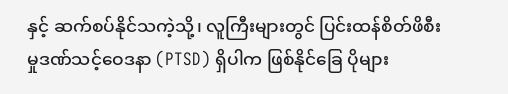နှင့် ဆက်စပ်နိုင်သကဲ့သို့၊ လူကြီးများတွင် ပြင်းထန်စိတ်ဖိစီးမှုဒဏ်သင့်ဝေဒနာ (PTSD) ရှိပါက ဖြစ်နိုင်ခြေ ပိုများ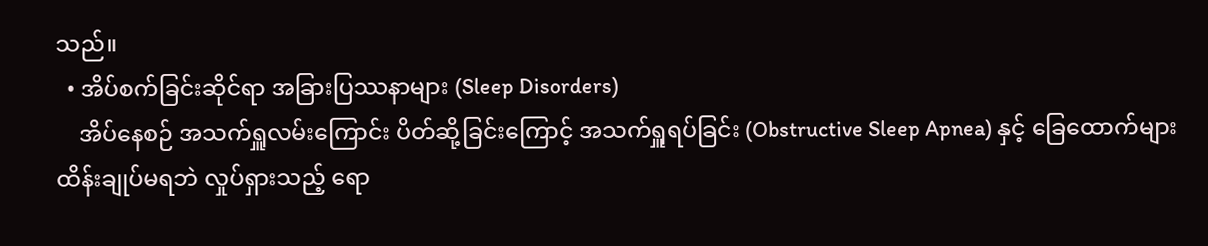သည်။
  • အိပ်စက်ခြင်းဆိုင်ရာ အခြားပြဿနာများ (Sleep Disorders)
    အိပ်နေစဉ် အသက်ရှူလမ်းကြောင်း ပိတ်ဆို့ခြင်းကြောင့် အသက်ရှူရပ်ခြင်း (Obstructive Sleep Apnea) နှင့် ခြေထောက်များ ထိန်းချုပ်မရဘဲ လှုပ်ရှားသည့် ရော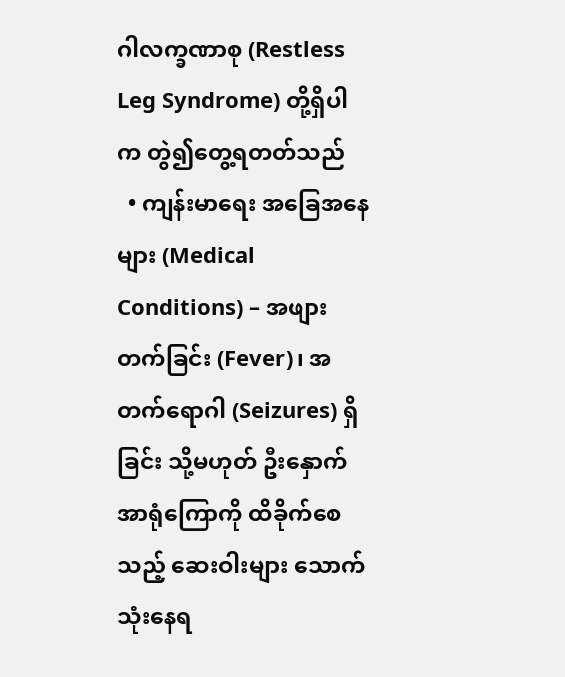ဂါလက္ခဏာစု (Restless Leg Syndrome) တို့ရှိပါက တွဲ၍တွေ့ရတတ်သည်
  • ကျန်းမာရေး အခြေအနေများ (Medical Conditions) – အဖျားတက်ခြင်း (Fever)၊ အတက်ရောဂါ (Seizures) ရှိခြင်း သို့မဟုတ် ဦးနှောက်အာရုံကြောကို ထိခိုက်စေသည့် ဆေးဝါးများ သောက်သုံးနေရ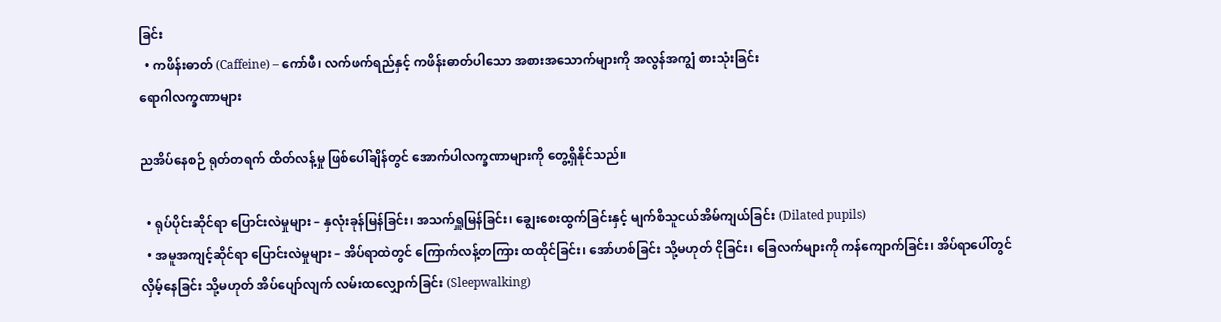ခြင်း
  • ကဖိန်းဓာတ် (Caffeine) – ကော်ဖီ၊ လက်ဖက်ရည်နှင့် ကဖိန်းဓာတ်ပါသော အစားအသောက်များကို အလွန်အကျွံ စားသုံးခြင်း
ရောဂါလက္ခဏာများ

ညအိပ်နေစဉ် ရုတ်တရက် ထိတ်လန့်မှု ဖြစ်ပေါ်ချိန်တွင် အောက်ပါလက္ခဏာများကို တွေ့ရှိနိုင်သည်။

  • ရုပ်ပိုင်းဆိုင်ရာ ပြောင်းလဲမှုများ – နှလုံးခုန်မြန်ခြင်း၊ အသက်ရှူမြန်ခြင်း၊ ချွေးစေးထွက်ခြင်းနှင့် မျက်စိသူငယ်အိမ်ကျယ်ခြင်း (Dilated pupils)
  • အမူအကျင့်ဆိုင်ရာ ပြောင်းလဲမှုများ – အိပ်ရာထဲတွင် ကြောက်လန့်တကြား ထထိုင်ခြင်း၊ အော်ဟစ်ခြင်း သို့မဟုတ် ငိုခြင်း၊ ခြေလက်များကို ကန်ကျောက်ခြင်း၊ အိပ်ရာပေါ်တွင် လှိမ့်နေခြင်း သို့မဟုတ် အိပ်ပျော်လျက် လမ်းထလျှောက်ခြင်း (Sleepwalking)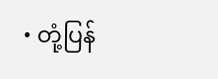• တုံ့ပြန်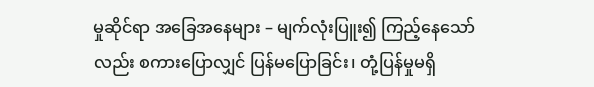မှုဆိုင်ရာ အခြေအနေများ – မျက်လုံးပြူး၍ ကြည့်နေသော်လည်း စကားပြောလျှင် ပြန်မပြောခြင်း၊ တုံ့ပြန်မှုမရှိ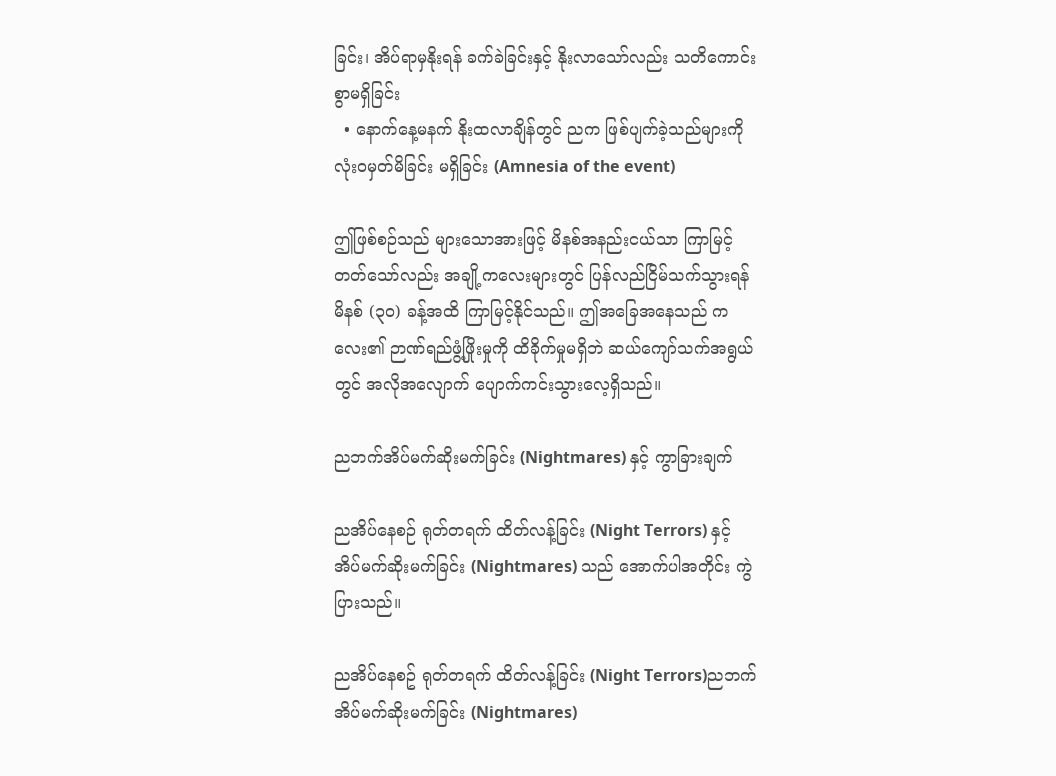ခြင်း၊ အိပ်ရာမှနိုးရန် ခက်ခဲခြင်းနှင့် နိုးလာသော်လည်း သတိကောင်းစွာမရှိခြင်း
  • နောက်နေ့မနက် နိုးထလာချိန်တွင် ညက ဖြစ်ပျက်ခဲ့သည်များကို လုံးဝမှတ်မိခြင်း မရှိခြင်း (Amnesia of the event)

ဤဖြစ်စဉ်သည် များသောအားဖြင့် မိနစ်အနည်းငယ်သာ ကြာမြင့်တတ်သော်လည်း အချို့ကလေးများတွင် ပြန်လည်ငြိမ်သက်သွားရန် မိနစ် (၃၀) ခန့်အထိ ကြာမြင့်နိုင်သည်။ ဤအခြေအနေသည် ကလေး၏ ဉာဏ်ရည်ဖွံ့ဖြိုးမှုကို ထိခိုက်မှုမရှိဘဲ ဆယ်ကျော်သက်အရွယ်တွင် အလိုအလျောက် ပျောက်ကင်းသွားလေ့ရှိသည်။

ညဘက်အိပ်မက်ဆိုးမက်ခြင်း (Nightmares) နှင့် ကွာခြားချက်

ညအိပ်နေစဉ် ရုတ်တရက် ထိတ်လန့်ခြင်း (Night Terrors) နှင့် အိပ်မက်ဆိုးမက်ခြင်း (Nightmares) သည် အောက်ပါအတိုင်း ကွဲပြားသည်။

ညအိပ်နေစဥ် ရုတ်တရက် ထိတ်လန့်ခြင်း (Night Terrors)ညဘက် အိပ်မက်ဆိုးမက်ခြင်း (Nightmares)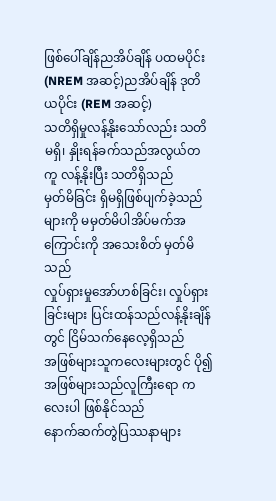ဖြစ်‌ပေါ်ချိန်ညအိပ်ချိန် ပထမပိုင်း (NREM အဆင့်)ညအိပ်ချိန် ဒုတိယပိုင်း (REM အဆင့်)
သတိရှိမှုလန့်နိုးသော်လည်း သတိမရှိ၊ နှိုးရန်ခက်သည်အလွယ်တကူ လန့်နိုးပြီး သတိရှိသည်
မှတ်မိခြင်း ရှိမရှိဖြစ်ပျက်ခဲ့သည်များကို မမှတ်မိပါအိပ်မက်အကြောင်းကို အသေးစိတ် မှတ်မိသည်
လှုပ်ရှားမှုအော်ဟစ်ခြင်း၊ လှုပ်ရှားခြင်းများ ပြင်းထန်သည်လန့်နိုးချိန်တွင် ငြိမ်သက်နေလေ့ရှိသည်
အဖြစ်များသူကလေးများတွင် ပို၍အဖြစ်များသည်လူကြီးရော ကလေးပါ ဖြစ်နိုင်သည်
နောက်ဆက်တွဲပြဿနာများ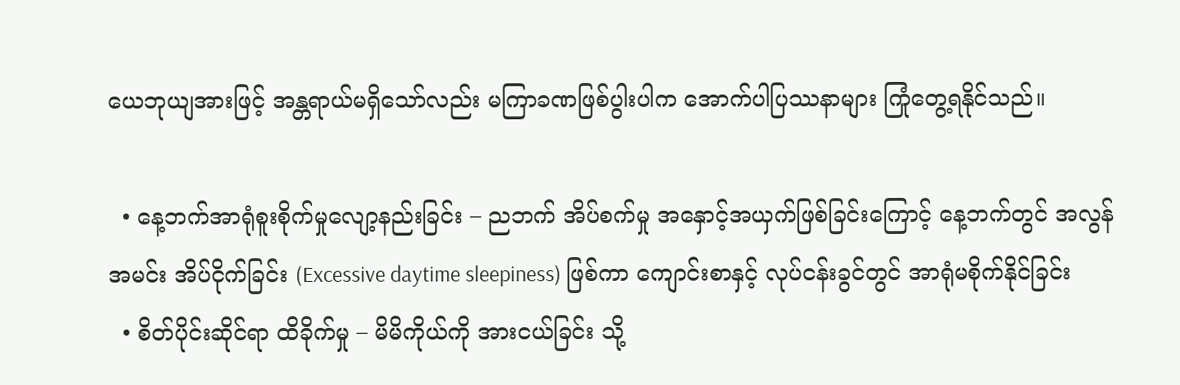ယေဘုယျအားဖြင့် အန္တရာယ်မရှိသော်လည်း မကြာခဏဖြစ်ပွါးပါက အောက်ပါပြဿနာများ ကြုံတွေ့ရနိုင်သည်။

  • နေ့ဘက်အာရုံစူးစိုက်မှုလျော့နည်းခြင်း – ညဘက် အိပ်စက်မှု အနှောင့်အယှက်ဖြစ်ခြင်းကြောင့် နေ့ဘက်တွင် အလွန်အမင်း အိပ်ငိုက်ခြင်း (Excessive daytime sleepiness) ဖြစ်ကာ ကျောင်းစာနှင့် လုပ်ငန်းခွင်တွင် အာရုံမစိုက်နိုင်ခြင်း
  • စိတ်ပိုင်းဆိုင်ရာ ထိခိုက်မှု – မိမိကိုယ်ကို အားငယ်ခြင်း သို့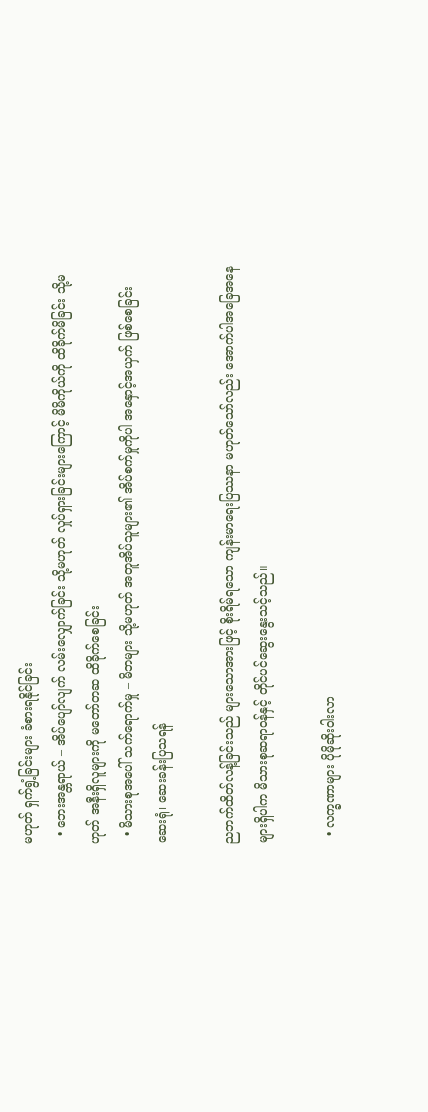မဟုတ် ရှက်ရွံ့ခြင်းများ ခံစားရနိုင်ခြင်း
  • ဘေးအန္တရာယ် – အိပ်ပျော်လျက် လမ်းလျှောက်ခြင်း သို့မဟုတ် လှုပ်ရှားခြင်းများကြောင့် မိမိကိုယ်ကို ထိခိုက်မိခြင်း သို့မဟုတ် အနီးရှိလူများကို မတော်တဆ ထိခိုက်စေခြင်း
  • မိသားစုအပေါ် သက်ရောက်မှု – မိဘများ သို့မဟုတ် အတူအိပ်သူများ၏ အိပ်စက်မှုကိုပါ အနှောင့်အယှက် ဖြစ်စေခြင်း
ဆေးရုံ၊ ဆေးခန်းပြသရန်

ညဘက်ထိတ်လန့်ခြင်းသည် များသောအားဖြင့် စိုးရိမ်ရသော ကျန်းမာရေးပြဿနာ မဟုတ်သော်လည်း အောက်ပါအခြေအနေများရှိပါက မိသားစုဆရာဝန်နှင့် တိုင်ပင်ဆွေးနွေးသင့်သည်။

  • လက္ခဏာများ ပိုမိုဆိုးဝါးလာ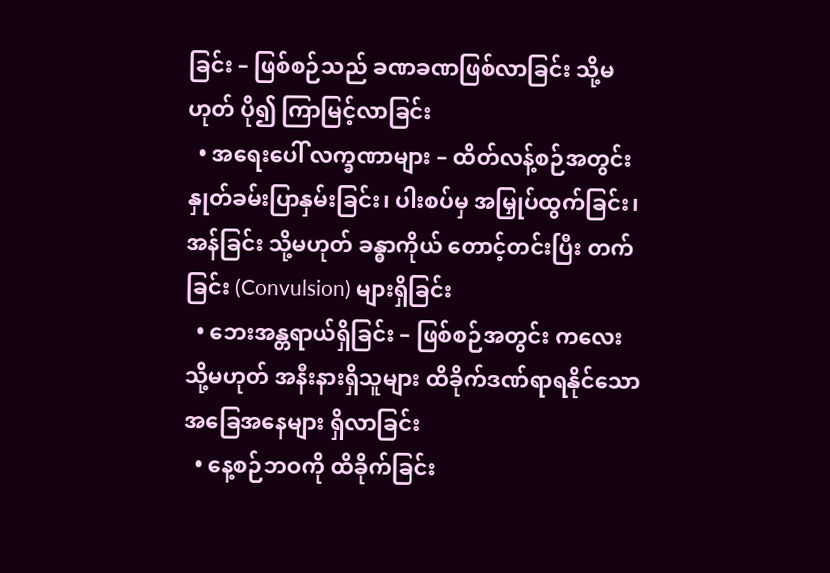ခြင်း – ဖြစ်စဉ်သည် ခဏခဏဖြစ်လာခြင်း သို့မဟုတ် ပို၍ ကြာမြင့်လာခြင်း
  • အရေးပေါ် လက္ခဏာများ – ထိတ်လန့်စဉ်အတွင်း နှုတ်ခမ်းပြာနှမ်းခြင်း၊ ပါးစပ်မှ အမြှုပ်ထွက်ခြင်း၊ အန်ခြင်း သို့မဟုတ် ခန္ဓာကိုယ် တောင့်တင်းပြီး တက်ခြင်း (Convulsion) များရှိခြင်း
  • ဘေးအန္တရာယ်ရှိခြင်း – ဖြစ်စဉ်အတွင်း ကလေး သို့မဟုတ် အနီးနားရှိသူများ ထိခိုက်ဒဏ်ရာရနိုင်သော အခြေအနေများ ရှိလာခြင်း
  • နေ့စဉ်ဘဝကို ထိခိုက်ခြင်း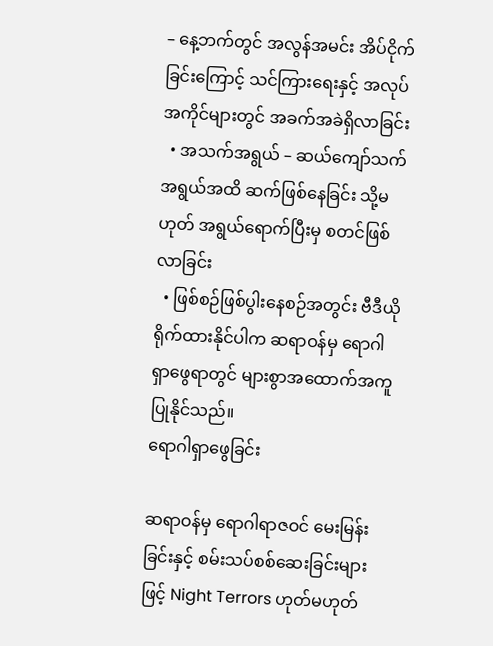– နေ့ဘက်တွင် အလွန်အမင်း အိပ်ငိုက်ခြင်းကြောင့် သင်ကြားရေးနှင့် အလုပ်အကိုင်များတွင် အခက်အခဲရှိလာခြင်း
  • အသက်အရွယ် – ဆယ်ကျော်သက်အရွယ်အထိ ဆက်ဖြစ်နေခြင်း သို့မဟုတ် အရွယ်ရောက်ပြီးမှ စတင်ဖြစ်လာခြင်း
  • ဖြစ်စဉ်ဖြစ်ပွါးနေစဉ်အတွင်း ဗီဒီယိုရိုက်ထားနိုင်ပါက ဆရာဝန်မှ ရောဂါရှာဖွေရာတွင် များစွာအထောက်အကူပြုနိုင်သည်။
ရောဂါရှာဖွေခြင်း

ဆရာဝန်မှ ရောဂါရာဇဝင် မေးမြန်းခြင်းနှင့် စမ်းသပ်စစ်ဆေးခြင်းများဖြင့် Night Terrors ဟုတ်မဟုတ်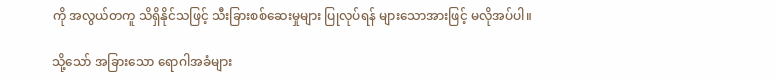ကို အလွယ်တကူ သိရှိနိုင်သဖြင့် သီးခြားစစ်ဆေးမှုများ ပြုလုပ်ရန် များသောအားဖြင့် မလိုအပ်ပါ။

သို့သော် အခြားသော ရောဂါအခံများ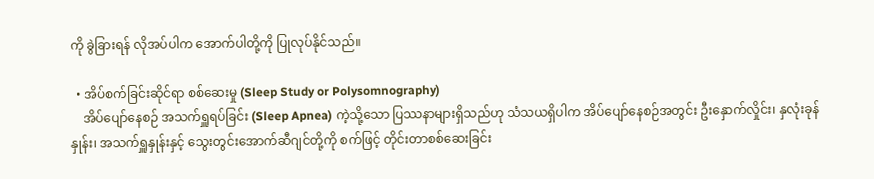ကို ခွဲခြားရန် လိုအပ်ပါက အောက်ပါတို့ကို ပြုလုပ်နိုင်သည်။

  • အိပ်စက်ခြင်းဆိုင်ရာ စစ်ဆေးမှု (Sleep Study or Polysomnography)
    အိပ်ပျော်နေစဉ် အသက်ရှူရပ်ခြင်း (Sleep Apnea) ကဲ့သို့သော ပြဿနာများရှိသည်ဟု သံသယရှိပါက အိပ်ပျော်နေစဉ်အတွင်း ဦးနှောက်လှိုင်း၊ နှလုံးခုန်နှုန်း၊ အသက်ရှူနှုန်းနှင့် သွေးတွင်းအောက်ဆီဂျင်တို့ကို စက်ဖြင့် တိုင်းတာစစ်ဆေးခြင်း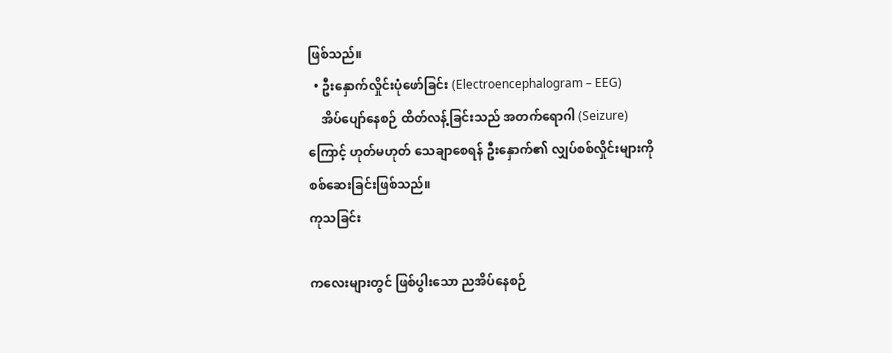ဖြစ်သည်။
  • ဦးနှောက်လှိုင်းပုံဖော်ခြင်း (Electroencephalogram – EEG)
    အိပ်ပျော်နေစဉ် ထိတ်လန့်ခြင်းသည် အတက်ရောဂါ (Seizure) ကြောင့် ဟုတ်မဟုတ် သေချာစေရန် ဦးနှောက်၏ လျှပ်စစ်လှိုင်းများကို စစ်ဆေးခြင်းဖြစ်သည်။
ကုသခြင်း

ကလေးများတွင် ဖြစ်ပွါးသော ညအိပ်နေစဉ်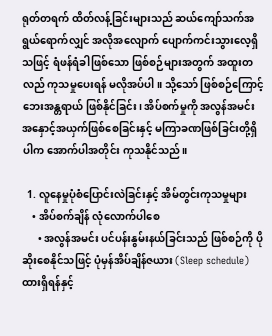ရုတ်တရက် ထိတ်လန့်ခြင်းများသည် ဆယ်ကျော်သက်အရွယ်ရောက်လျှင် အလိုအလျောက် ပျောက်ကင်းသွားလေ့ရှိသဖြင့် ရံဖန်ရံခါဖြစ်သော ဖြစ်စဉ်များအတွက် အထူးတလည် ကုသမှုပေးရန် မလိုအပ်ပါ။ သို့သော် ဖြစ်စဉ်ကြောင့် ဘေးအန္တရာယ် ဖြစ်နိုင်ခြင်း၊ အိပ်စက်မှုကို အလွန်အမင်း အနှောင့်အယှက်ဖြစ်စေခြင်းနှင့် မကြာခဏဖြစ်ခြင်းတို့ရှိပါက အောက်ပါအတိုင်း ကုသနိုင်သည်။

  1. လူနေမှုပုံစံပြောင်းလဲခြင်းနှင့် အိမ်တွင်းကုသမှုများ
    • အိပ်စက်ချိန် လုံလောက်ပါစေ
      • အလွန်အမင်း ပင်ပန်းနွမ်းနယ်ခြင်းသည် ဖြစ်စဉ်ကို ပိုဆိုးစေနိုင်သဖြင့် ပုံမှန်အိပ်ချိန်ဇယား (Sleep schedule) ထားရှိရန်နှင့်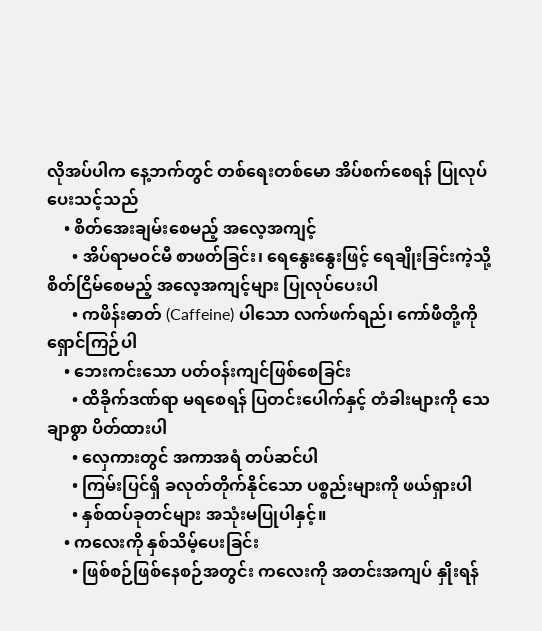လိုအပ်ပါက နေ့ဘက်တွင် တစ်ရေးတစ်မော အိပ်စက်စေရန် ပြုလုပ်ပေးသင့်သည်
    • စိတ်အေးချမ်းစေမည့် အလေ့အကျင့်
      • အိပ်ရာမဝင်မီ စာဖတ်ခြင်း၊ ရေနွေးနွေးဖြင့် ရေချိုးခြင်းကဲ့သို့ စိတ်ငြိမ်စေမည့် အလေ့အကျင့်များ ပြုလုပ်ပေးပါ
      • ကဖိန်းဓာတ် (Caffeine) ပါသော လက်ဖက်ရည်၊ ကော်ဖီတို့ကို ရှောင်ကြဉ်ပါ
    • ဘေးကင်းသော ပတ်ဝန်းကျင်ဖြစ်စေခြင်း
      • ထိခိုက်ဒဏ်ရာ မရစေရန် ပြတင်းပေါက်နှင့် တံခါးများကို သေချာစွာ ပိတ်ထားပါ
      • လှေကားတွင် အကာအရံ တပ်ဆင်ပါ
      • ကြမ်းပြင်ရှိ ခလုတ်တိုက်နိုင်သော ပစ္စည်းများကို ဖယ်ရှားပါ
      • နှစ်ထပ်ခုတင်များ အသုံးမပြုပါနှင့်။
    • ကလေးကို နှစ်သိမ့်ပေးခြင်း
      • ဖြစ်စဉ်ဖြစ်နေစဉ်အတွင်း ကလေးကို အတင်းအကျပ် နှိုးရန်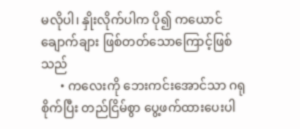မလိုပါ၊ နှိုးလိုက်ပါက ပို၍ ကယောင်ချောက်ချား ဖြစ်တတ်သောကြောင့်ဖြစ်သည်
      • ကလေးကို ဘေးကင်းအောင်သာ ဂရုစိုက်ပြီး တည်ငြိမ်စွာ ပွေ့ဖက်ထားပေးပါ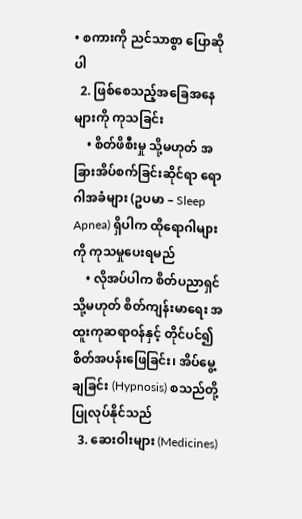• စကားကို ညင်သာစွာ ပြောဆိုပါ
  2. ဖြစ်စေသည့်အခြေအနေများကို ကုသခြင်း
    • စိတ်ဖိစီးမှု သို့မဟုတ် အခြားအိပ်စက်ခြင်းဆိုင်ရာ ရောဂါအခံများ (ဥပမာ – Sleep Apnea) ရှိပါက ထိုရောဂါများကို ကုသမှုပေးရမည်
    • လိုအပ်ပါက စိတ်ပညာရှင် သို့မဟုတ် စိတ်ကျန်းမာရေး အထူးကုဆရာဝန်နှင့် တိုင်ပင်၍ စိတ်အပန်းဖြေခြင်း၊ အိပ်မွေ့ချခြင်း (Hypnosis) စသည်တို့ ပြုလုပ်နိုင်သည်
  3. ဆေးဝါးများ (Medicines)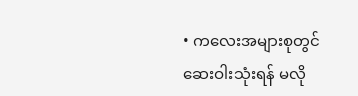• ကလေးအများစုတွင် ဆေးဝါးသုံးရန် မလို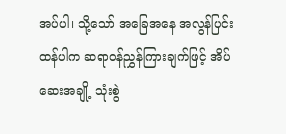အပ်ပါ၊ သို့သော် အခြေအနေ အလွန်ပြင်းထန်ပါက ဆရာဝန်ညွှန်ကြားချက်ဖြင့် အိပ်ဆေးအချို့ သုံးစွဲ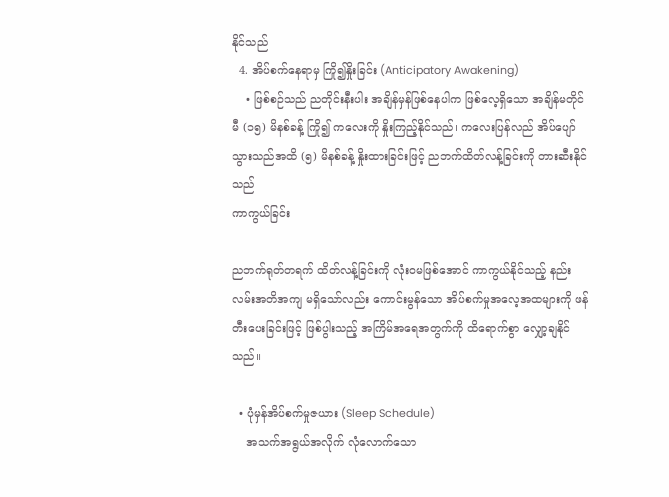နိုင်သည်
  4. အိပ်စက်နေရာမှ ကြို၍နှိုးခြင်း (Anticipatory Awakening)
    • ဖြစ်စဉ်သည် ညတိုင်းနီးပါး အချိန်မှန်ဖြစ်နေပါက ဖြစ်လေ့ရှိသော အချိန်မတိုင်မီ (၁၅) မိနစ်ခန့် ကြို၍ ကလေးကို နှိုးကြည့်နိုင်သည်၊ ကလေးပြန်လည် အိပ်ပျော်သွားသည်အထိ (၅) မိနစ်ခန့် နှိုးထားခြင်းဖြင့် ညဘက်ထိတ်လန့်ခြင်းကို တားဆီးနိုင်သည်
ကာကွယ်ခြင်း

ညဘက်ရုတ်တရက် ထိတ်လန့်ခြင်းကို လုံးဝမဖြစ်အောင် ကာကွယ်နိုင်သည့် နည်းလမ်းအတိအကျ မရှိသော်လည်း ကောင်းမွန်သော အိပ်စက်မှုအလေ့အထများကို ဖန်တီးပေးခြင်းဖြင့် ဖြစ်ပွါးသည့် အကြိမ်အရေအတွက်ကို ထိရောက်စွာ လျှော့ချနိုင်သည်။

  • ပုံမှန်အိပ်စက်မှုဇယား (Sleep Schedule)
    အသက်အရွယ်အလိုက် လုံလောက်သော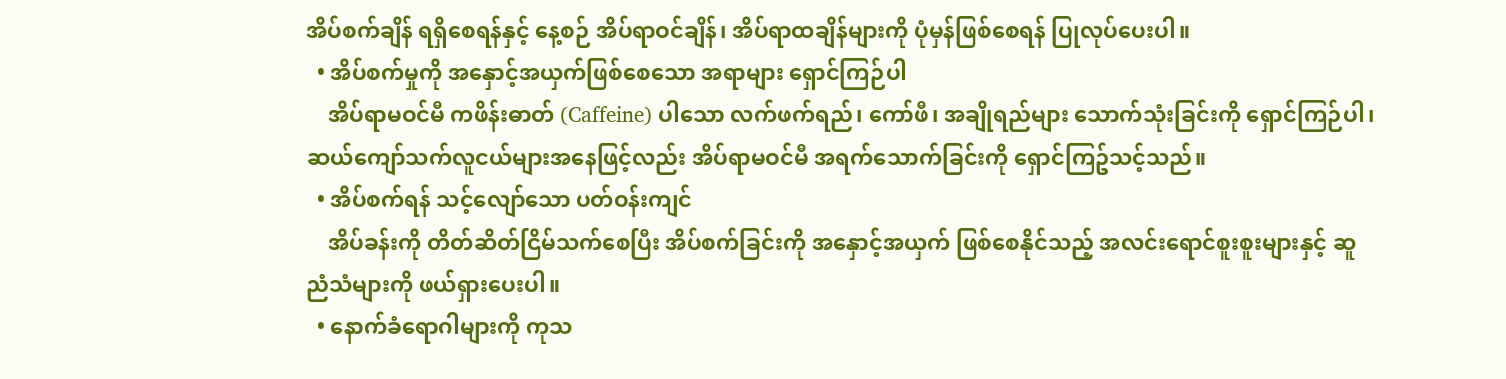အိပ်စက်ချိန် ရရှိစေရန်နှင့် နေ့စဉ် အိပ်ရာဝင်ချိန်၊ အိပ်ရာထချိန်များကို ပုံမှန်ဖြစ်စေရန် ပြုလုပ်ပေးပါ။
  • အိပ်စက်မှုကို အနှောင့်အယှက်ဖြစ်စေသော အရာများ ရှောင်ကြဉ်ပါ
    အိပ်ရာမဝင်မီ ကဖိန်းဓာတ် (Caffeine) ပါသော လက်ဖက်ရည်၊ ကော်ဖီ၊ အချိုရည်များ သောက်သုံးခြင်းကို ရှောင်ကြဉ်ပါ၊ ဆယ်ကျော်သက်လူငယ်များအနေဖြင့်လည်း အိပ်ရာမဝင်မီ အရက်သောက်ခြင်းကို ရှောင်ကြဥ်သင့်သည်။
  • အိပ်စက်ရန် သင့်လျော်သော ပတ်ဝန်းကျင်
    အိပ်ခန်းကို တိတ်ဆိတ်ငြိမ်သက်စေပြီး အိပ်စက်ခြင်းကို အနှောင့်အယှက် ဖြစ်စေနိုင်သည့် အလင်းရောင်စူးစူးများနှင့် ဆူညံသံများကို ဖယ်ရှားပေးပါ။
  • နောက်ခံရောဂါများကို ကုသ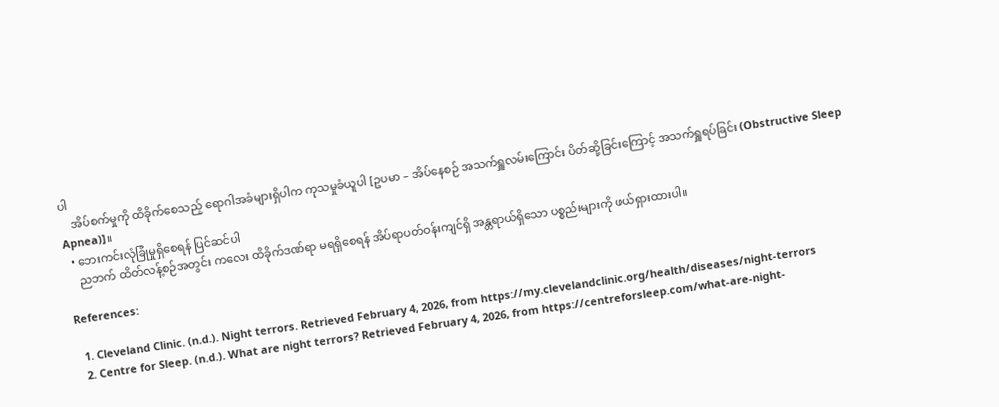ပါ
    အိပ်စက်မှုကို ထိခိုက်စေသည့် ရောဂါအခံများရှိပါက ကုသမှုခံယူပါ [ဥပမာ – အိပ်နေစဉ် အသက်ရှူလမ်းကြောင်း ပိတ်ဆို့ခြင်းကြောင့် အသက်ရှူရပ်ခြင်း (Obstructive Sleep Apnea)]။
  • ဘေးကင်းလုံခြုံမှုရှိစေရန် ပြင်ဆင်ပါ
    ညဘက် ထိတ်လန့်စဉ်အတွင်း ကလေး ထိခိုက်ဒဏ်ရာ မရရှိစေရန် အိပ်ရာပတ်ဝန်းကျင်ရှိ အန္တရာယ်ရှိသော ပစ္စည်းများကို ဖယ်ရှားထားပါ။

References:

  1. Cleveland Clinic. (n.d.). Night terrors. Retrieved February 4, 2026, from https://my.clevelandclinic.org/health/diseases/night-terrors
  2. Centre for Sleep. (n.d.). What are night terrors? Retrieved February 4, 2026, from https://centreforsleep.com/what-are-night-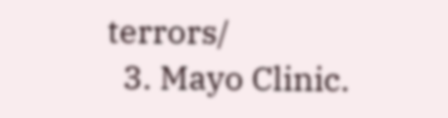terrors/
  3. Mayo Clinic.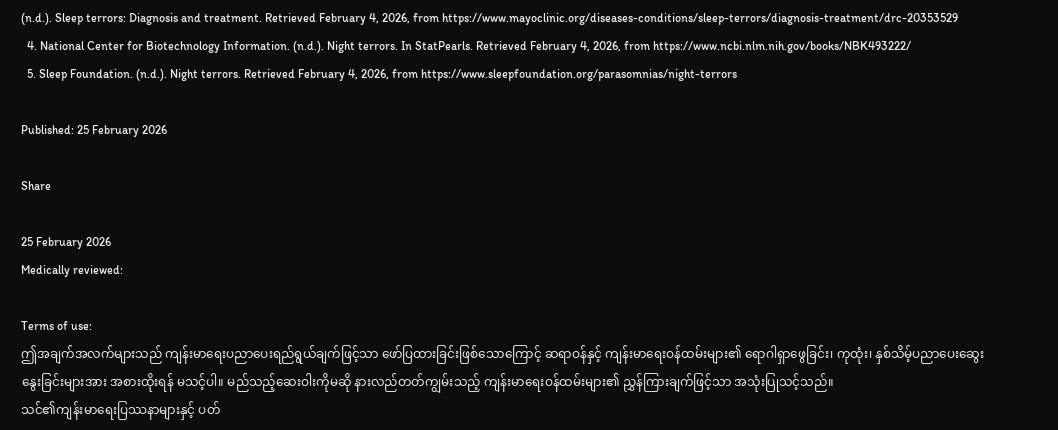(n.d.). Sleep terrors: Diagnosis and treatment. Retrieved February 4, 2026, from https://www.mayoclinic.org/diseases-conditions/sleep-terrors/diagnosis-treatment/drc-20353529
  4. National Center for Biotechnology Information. (n.d.). Night terrors. In StatPearls. Retrieved February 4, 2026, from https://www.ncbi.nlm.nih.gov/books/NBK493222/
  5. Sleep Foundation. (n.d.). Night terrors. Retrieved February 4, 2026, from https://www.sleepfoundation.org/parasomnias/night-terrors

Published: 25 February 2026

Share

25 February 2026
Medically reviewed:

Terms of use:
ဤအချက်အလက်များသည် ကျန်းမာရေးပညာပေးရည်ရွယ်ချက်ဖြင့်သာ ဖော်ပြထားခြင်းဖြစ်သောကြောင့် ဆရာဝန်နှင့် ကျန်းမာရေးဝန်ထမ်းများ၏ ရောဂါရှာဖွေခြင်း၊ ကုထုံး၊ နှစ်သိမ့်ပညာပေးဆွေးနွေးခြင်းများအား အစားထိုးရန် မသင့်ပါ။ မည်သည့်ဆေးဝါးကိုမဆို နားလည်တတ်ကျွမ်းသည့် ကျန်းမာရေးဝန်ထမ်းများ၏ ညွှန်ကြားချက်ဖြင့်သာ အသုံးပြုသင့်သည်။
သင်၏ကျန်းမာရေးပြဿနာများနှင့် ပတ်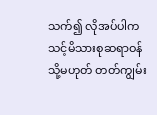သက်၍ လိုအပ်ပါက သင့်မိသားစုဆရာဝန် သို့မဟုတ် တတ်ကျွမ်း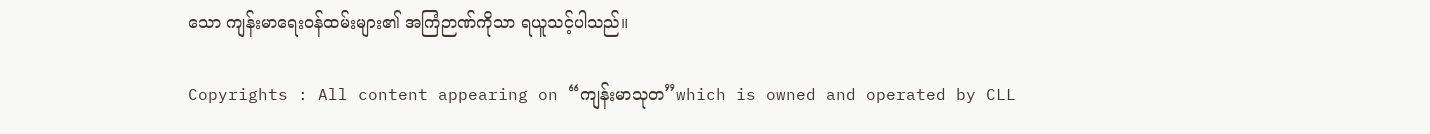သော ကျန်းမာရေးဝန်ထမ်းများ၏ အကြံဉာဏ်ကိုသာ ရယူသင့်ပါသည်။

Copyrights : All content appearing on “ကျန်းမာသုတ”which is owned and operated by CLL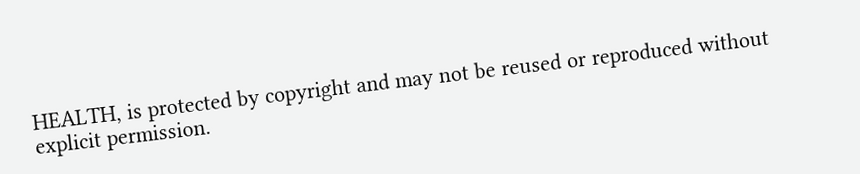HEALTH, is protected by copyright and may not be reused or reproduced without explicit permission.